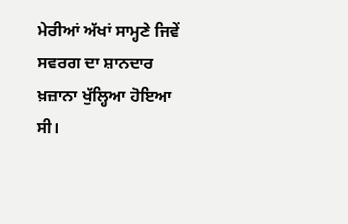ਮੇਰੀਆਂ ਅੱਖਾਂ ਸਾਮ੍ਹਣੇ ਜਿਵੇਂ ਸਵਰਗ ਦਾ ਸ਼ਾਨਦਾਰ ਖ਼ਜ਼ਾਨਾ ਖੁੱਲ੍ਹਿਆ ਹੋਇਆ ਸੀ।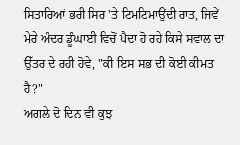ਸਿਤਾਰਿਆਂ ਭਰੀ ਸਿਰ 'ਤੇ ਟਿਮਟਿਮਾਉਂਦੀ ਰਾਤ, ਜਿਵੇਂ ਮੇਰੇ ਅੰਦਰ ਡੂੰਘਾਈ ਵਿਚੋਂ ਪੈਦਾ ਹੋ ਰਹੇ ਕਿਸੇ ਸਵਾਲ ਦਾ ਉੱਤਰ ਦੇ ਰਹੀ ਹੋਵੇ, "ਕੀ ਇਸ ਸਭ ਦੀ ਕੋਈ ਕੀਮਤ ਹੈ?"
ਅਗਲੇ ਦੋ ਦਿਨ ਵੀ ਕੁਝ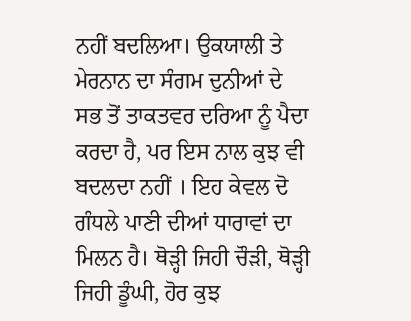ਨਹੀਂ ਬਦਲਿਆ। ਉਕਯਾਲੀ ਤੇ ਮੇਰਨਾਨ ਦਾ ਸੰਗਮ ਦੁਨੀਆਂ ਦੇ ਸਭ ਤੋਂ ਤਾਕਤਵਰ ਦਰਿਆ ਨੂੰ ਪੈਦਾ ਕਰਦਾ ਹੈ, ਪਰ ਇਸ ਨਾਲ ਕੁਝ ਵੀ ਬਦਲਦਾ ਨਹੀਂ । ਇਹ ਕੇਵਲ ਦੋ ਗੰਧਲੇ ਪਾਣੀ ਦੀਆਂ ਧਾਰਾਵਾਂ ਦਾ ਮਿਲਨ ਹੈ। ਥੋੜ੍ਹੀ ਜਿਹੀ ਚੌੜੀ, ਥੋੜ੍ਹੀ ਜਿਹੀ ਡੂੰਘੀ, ਹੋਰ ਕੁਝ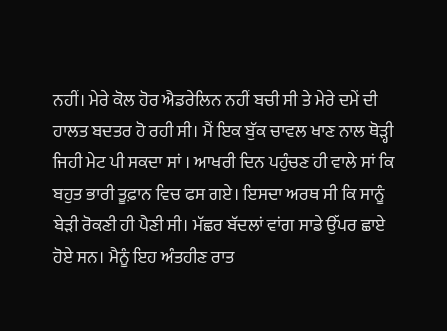ਨਹੀਂ। ਮੇਰੇ ਕੋਲ ਹੋਰ ਐਡਰੇਲਿਨ ਨਹੀਂ ਬਚੀ ਸੀ ਤੇ ਮੇਰੇ ਦਮੇਂ ਦੀ ਹਾਲਤ ਬਦਤਰ ਹੋ ਰਹੀ ਸੀ। ਮੈਂ ਇਕ ਬੁੱਕ ਚਾਵਲ ਖਾਣ ਨਾਲ ਥੋੜ੍ਹੀ ਜਿਹੀ ਮੇਟ ਪੀ ਸਕਦਾ ਸਾਂ । ਆਖਰੀ ਦਿਨ ਪਹੁੰਚਣ ਹੀ ਵਾਲੇ ਸਾਂ ਕਿ ਬਹੁਤ ਭਾਰੀ ਤੂਫ਼ਾਨ ਵਿਚ ਫਸ ਗਏ। ਇਸਦਾ ਅਰਥ ਸੀ ਕਿ ਸਾਨੂੰ ਬੇੜੀ ਰੋਕਣੀ ਹੀ ਪੈਣੀ ਸੀ। ਮੱਛਰ ਬੱਦਲਾਂ ਵਾਂਗ ਸਾਡੇ ਉੱਪਰ ਛਾਏ ਹੋਏ ਸਨ। ਮੈਨੂੰ ਇਹ ਅੰਤਹੀਣ ਰਾਤ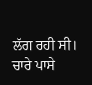ਲੱਗ ਰਹੀ ਸੀ। ਚਾਰੇ ਪਾਸੇ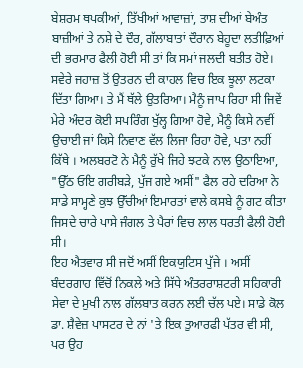ਬੇਸ਼ਰਮ ਥਪਕੀਆਂ, ਤਿੱਖੀਆਂ ਆਵਾਜ਼ਾਂ, ਤਾਸ਼ ਦੀਆਂ ਬੇਅੰਤ ਬਾਜ਼ੀਆਂ ਤੇ ਨਸ਼ੇ ਦੇ ਦੌਰ, ਗੱਲਾਬਾਤਾਂ ਦੌਰਾਨ ਬੇਹੂਦਾ ਲਤੀਫ਼ਿਆਂ ਦੀ ਭਰਮਾਰ ਫੈਲੀ ਹੋਈ ਸੀ ਤਾਂ ਕਿ ਸਮਾਂ ਜਲਦੀ ਬਤੀਤ ਹੋਏ। ਸਵੇਰੇ ਜਹਾਜ਼ ਤੋਂ ਉਤਰਨ ਦੀ ਕਾਹਲ ਵਿਚ ਇਕ ਝੂਲਾ ਲਟਕਾ ਦਿੱਤਾ ਗਿਆ। ਤੇ ਮੈਂ ਥੱਲੇ ਉਤਰਿਆ। ਮੈਨੂੰ ਜਾਪ ਰਿਹਾ ਸੀ ਜਿਵੇਂ ਮੇਰੇ ਅੰਦਰ ਕੋਈ ਸਪਰਿੰਗ ਖੁੱਲ੍ਹ ਗਿਆ ਹੋਵੇ, ਮੈਨੂੰ ਕਿਸੇ ਨਵੀਂ ਉਚਾਈ ਜਾਂ ਕਿਸੇ ਨਿਵਾਣ ਵੱਲ ਲਿਜਾ ਰਿਹਾ ਹੋਵੇ, ਪਤਾ ਨਹੀਂ ਕਿੱਥੇ । ਅਲਬਰਟੋ ਨੇ ਮੈਨੂੰ ਰੁੱਖੇ ਜਿਹੇ ਝਟਕੇ ਨਾਲ ਉਠਾਇਆ, "ਉੱਠ ਓਇ ਗਰੀਬੜੇ, ਪੁੱਜ ਗਏ ਅਸੀਂ" ਫੈਲ ਰਹੇ ਦਰਿਆ ਨੇ ਸਾਡੇ ਸਾਮ੍ਹਣੇ ਕੁਝ ਉੱਚੀਆਂ ਇਮਾਰਤਾਂ ਵਾਲੇ ਕਸਬੇ ਨੂੰ ਗਟ ਕੀਤਾ ਜਿਸਦੇ ਚਾਰੇ ਪਾਸੇ ਜੰਗਲ ਤੇ ਪੈਰਾਂ ਵਿਚ ਲਾਲ ਧਰਤੀ ਫੈਲੀ ਹੋਈ ਸੀ।
ਇਹ ਐਤਵਾਰ ਸੀ ਜਦੋਂ ਅਸੀਂ ਇਕਯੁਟਿਸ ਪੁੱਜੇ । ਅਸੀਂ ਬੰਦਰਗਾਹ ਵਿੱਚੋਂ ਨਿਕਲੇ ਅਤੇ ਸਿੱਧੇ ਅੰਤਰਰਾਸ਼ਟਰੀ ਸਹਿਕਾਰੀ ਸੇਵਾ ਦੇ ਮੁਖੀ ਨਾਲ ਗੱਲਬਾਤ ਕਰਨ ਲਈ ਚੱਲ ਪਏ। ਸਾਡੇ ਕੋਲ ਡਾ. ਸ਼ੈਵੇਜ਼ ਪਾਸਟਰ ਦੇ ਨਾਂ 'ਤੇ ਇਕ ਤੁਆਰਫੀ ਪੱਤਰ ਵੀ ਸੀ, ਪਰ ਉਹ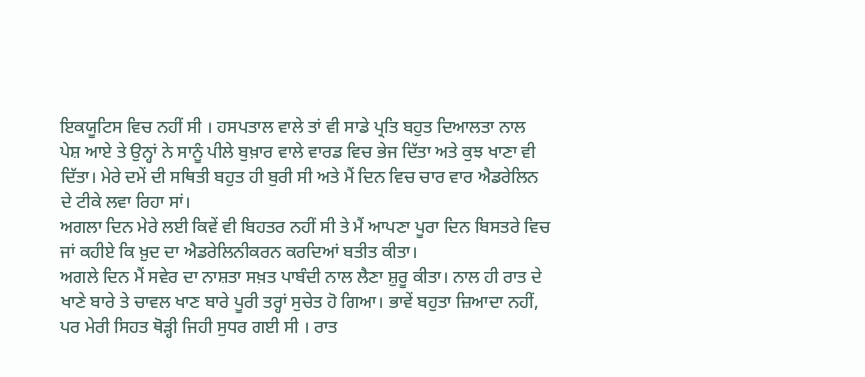ਇਕਯੂਟਿਸ ਵਿਚ ਨਹੀਂ ਸੀ । ਹਸਪਤਾਲ ਵਾਲੇ ਤਾਂ ਵੀ ਸਾਡੇ ਪ੍ਰਤਿ ਬਹੁਤ ਦਿਆਲਤਾ ਨਾਲ ਪੇਸ਼ ਆਏ ਤੇ ਉਨ੍ਹਾਂ ਨੇ ਸਾਨੂੰ ਪੀਲੇ ਬੁਖ਼ਾਰ ਵਾਲੇ ਵਾਰਡ ਵਿਚ ਭੇਜ ਦਿੱਤਾ ਅਤੇ ਕੁਝ ਖਾਣਾ ਵੀ ਦਿੱਤਾ। ਮੇਰੇ ਦਮੇਂ ਦੀ ਸਥਿਤੀ ਬਹੁਤ ਹੀ ਬੁਰੀ ਸੀ ਅਤੇ ਮੈਂ ਦਿਨ ਵਿਚ ਚਾਰ ਵਾਰ ਐਡਰੇਲਿਨ ਦੇ ਟੀਕੇ ਲਵਾ ਰਿਹਾ ਸਾਂ।
ਅਗਲਾ ਦਿਨ ਮੇਰੇ ਲਈ ਕਿਵੇਂ ਵੀ ਬਿਹਤਰ ਨਹੀਂ ਸੀ ਤੇ ਮੈਂ ਆਪਣਾ ਪੂਰਾ ਦਿਨ ਬਿਸਤਰੇ ਵਿਚ ਜਾਂ ਕਹੀਏ ਕਿ ਖ਼ੁਦ ਦਾ ਐਡਰੇਲਿਨੀਕਰਨ ਕਰਦਿਆਂ ਬਤੀਤ ਕੀਤਾ।
ਅਗਲੇ ਦਿਨ ਮੈਂ ਸਵੇਰ ਦਾ ਨਾਸ਼ਤਾ ਸਖ਼ਤ ਪਾਬੰਦੀ ਨਾਲ ਲੈਣਾ ਸ਼ੁਰੂ ਕੀਤਾ। ਨਾਲ ਹੀ ਰਾਤ ਦੇ ਖਾਣੇ ਬਾਰੇ ਤੇ ਚਾਵਲ ਖਾਣ ਬਾਰੇ ਪੂਰੀ ਤਰ੍ਹਾਂ ਸੁਚੇਤ ਹੋ ਗਿਆ। ਭਾਵੇਂ ਬਹੁਤਾ ਜ਼ਿਆਦਾ ਨਹੀਂ, ਪਰ ਮੇਰੀ ਸਿਹਤ ਥੋੜ੍ਹੀ ਜਿਹੀ ਸੁਧਰ ਗਈ ਸੀ । ਰਾਤ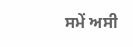ਸਮੇਂ ਅਸੀ